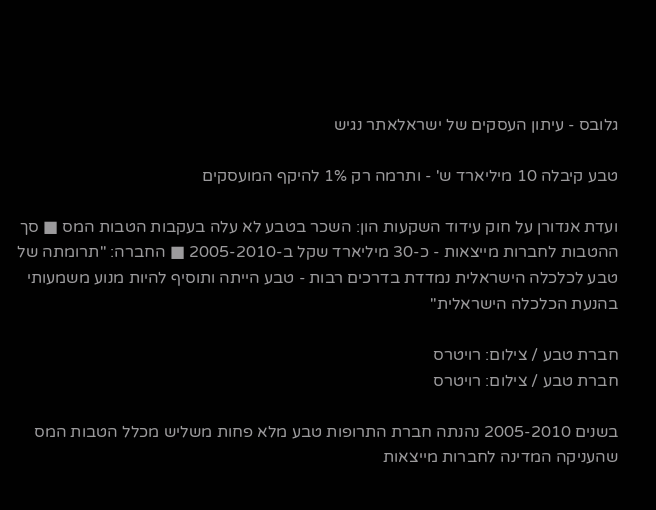גלובס - עיתון העסקים של ישראלאתר נגיש

טבע קיבלה 10 מיליארד ש' - ותרמה רק 1% להיקף המועסקים

ועדת אנדורן על חוק עידוד השקעות הון: השכר בטבע לא עלה בעקבות הטבות המס ■ סך ההטבות לחברות מייצאות - כ-30 מיליארד שקל ב-2005-2010 ■ החברה: "תרומתה של טבע לכלכלה הישראלית נמדדת בדרכים רבות - טבע הייתה ותוסיף להיות מנוע משמעותי בהנעת הכלכלה הישראלית"

חברת טבע / צילום: רויטרס
חברת טבע / צילום: רויטרס

בשנים 2005-2010 נהנתה חברת התרופות טבע מלא פחות משליש מכלל הטבות המס שהעניקה המדינה לחברות מייצאות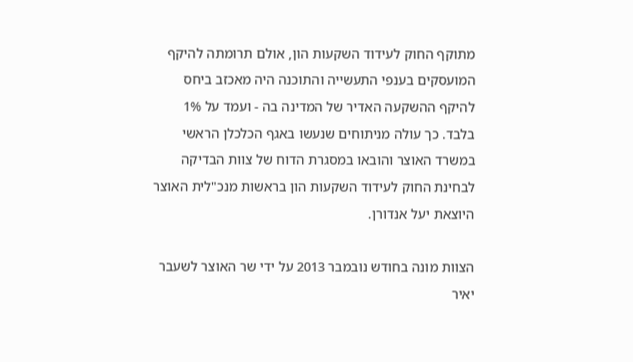מתוקף החוק לעידוד השקעות הון, אולם תרומתה להיקף המועסקים בענפי התעשייה והתוכנה היה מאכזב ביחס להיקף ההשקעה האדיר של המדינה בה - ועמד על 1% בלבד. כך עולה מניתוחים שנעשו באגף הכלכלן הראשי במשרד האוצר והובאו במסגרת הדוח של צוות הבדיקה לבחינת החוק לעידוד השקעות הון בראשות מנכ"לית האוצר היוצאת יעל אנדורן.

הצוות מונה בחודש נובמבר 2013 על ידי שר האוצר לשעבר יאיר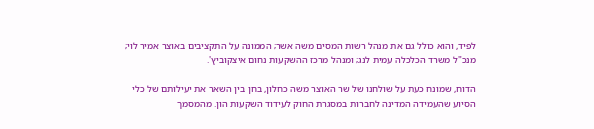לפיד, והוא כולל גם את מנהל רשות המסים משה אשר; הממונה על התקציבים באוצר אמיר לוי; מנכ"ל משרד הכלכלה עמית לנג; ומנהל מרכז ההשקעות נחום איצקוביץ'.

הדוח, שמונח כעת על שולחנו של שר האוצר משה כחלון, בחן בין השאר את יעילותם של כלי הסיוע שהעמידה המדינה לחברות במסגרת החוק לעידוד השקעות הון. מהמסמך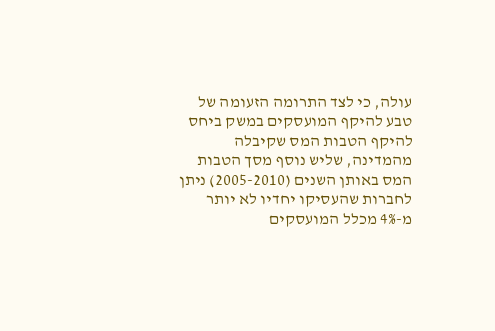עולה, כי לצד התרומה הזעומה של טבע להיקף המועסקים במשק ביחס להיקף הטבות המס שקיבלה מהמדינה, שליש נוסף מסך הטבות המס באותן השנים (2005-2010) ניתן לחברות שהעסיקו יחדיו לא יותר מ-4% מכלל המועסקים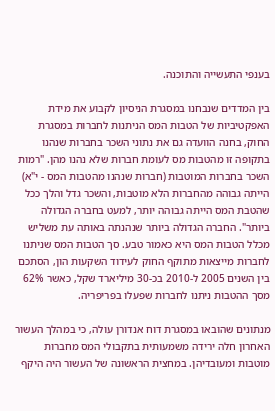בענפי התעשייה והתוכנה.

בין המדדים שנבחנו במסגרת הניסיון לקבוע את מידת האפקטיביות של הטבות המס הניתנות לחברות במסגרת החוק, בחנה הוועדה גם את נתוני השכר בחברות שנהנו בתקופה זו מהטבות מס לעומת חברות שלא נהנו מהן. "רמות השכר בחברות המוטבות (חברות שנהנו מהטבות המס - י"א) הייתה גבוהה מהחברות הלא מוטבות, והשכר גדל והלך ככל שהטבת המס הייתה גבוהה יותר, למעט בחברה הגדולה ביותר". החברה הגדולה ביותר שנהנתה באותה עת משליש מכלל הטבות המס היא כאמור טבע. סך הטבות המס שניתנו לחברות מייצאות מתוקף החוק לעידוד השקעות הון, הסתכם בין השנים 2005 ל-2010 בכ-30 מיליארד שקל, כאשר 62% מסך ההטבות ניתנו לחברות שפעלו בפריפריה.

מנתונים שהובאו במסגרת דוח אנדורן עולה, כי במהלך העשור האחרון חלה ירידה משמעותית בתקבולי המס מחברות מוטבות ומעובדיהן. במחצית הראשונה של העשור היה היקף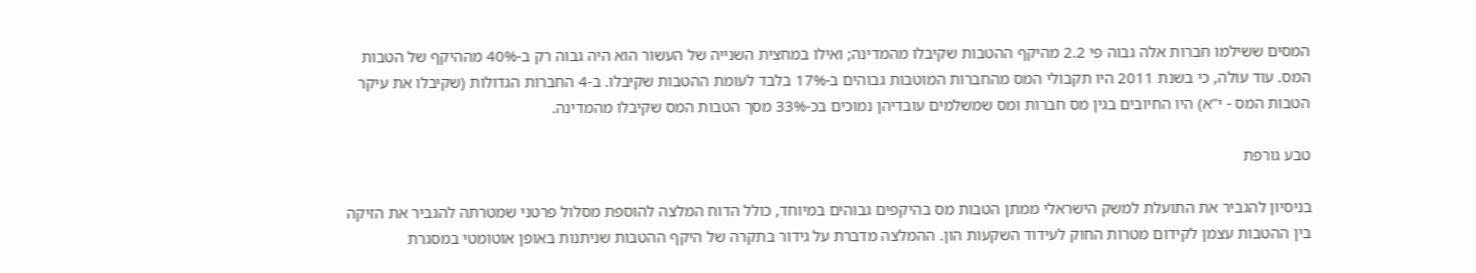המסים ששילמו חברות אלה גבוה פי 2.2 מהיקף ההטבות שקיבלו מהמדינה; ואילו במחצית השנייה של העשור הוא היה גבוה רק ב-40% מההיקף של הטבות המס. עוד עולה, כי בשנת 2011 היו תקבולי המס מהחברות המוטבות גבוהים ב-17% בלבד לעומת ההטבות שקיבלו. ב-4 החברות הגדולות (שקיבלו את עיקר הטבות המס - י"א) היו החיובים בגין מס חברות ומס שמשלמים עובדיהן נמוכים בכ-33% מסך הטבות המס שקיבלו מהמדינה.

טבע גורפת

בניסיון להגביר את התועלת למשק הישראלי ממתן הטבות מס בהיקפים גבוהים במיוחד, כולל הדוח המלצה להוספת מסלול פרטני שמטרתה להגביר את הזיקה בין ההטבות עצמן לקידום מטרות החוק לעידוד השקעות הון. ההמלצה מדברת על גידור בתקרה של היקף ההטבות שניתנות באופן אוטומטי במסגרת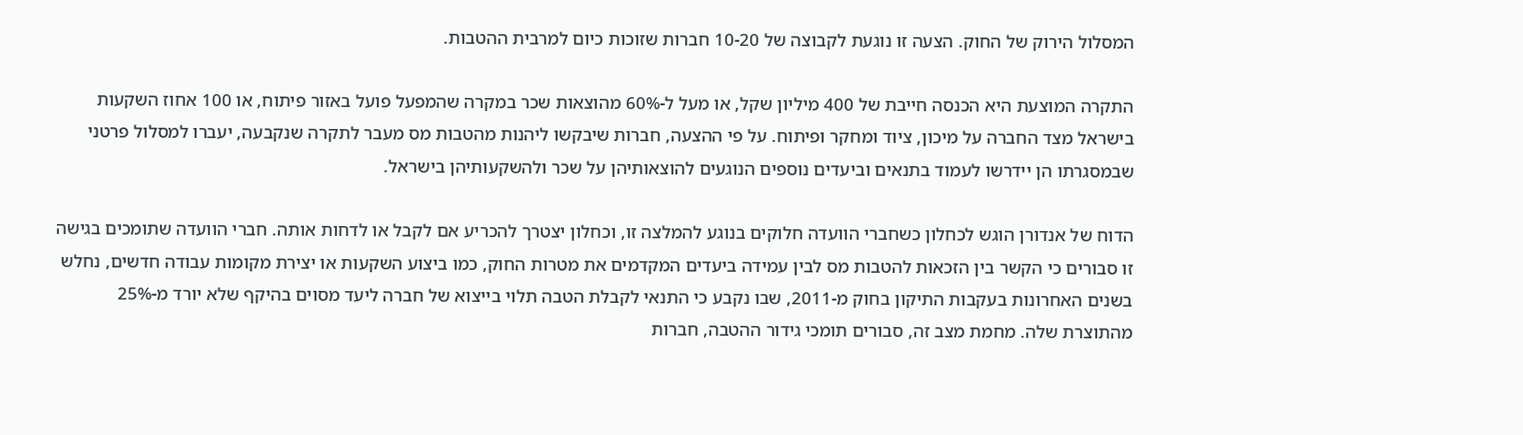המסלול הירוק של החוק. הצעה זו נוגעת לקבוצה של 10-20 חברות שזוכות כיום למרבית ההטבות.

התקרה המוצעת היא הכנסה חייבת של 400 מיליון שקל, או מעל ל-60% מהוצאות שכר במקרה שהמפעל פועל באזור פיתוח, או 100 אחוז השקעות בישראל מצד החברה על מיכון, ציוד ומחקר ופיתוח. על פי ההצעה, חברות שיבקשו ליהנות מהטבות מס מעבר לתקרה שנקבעה, יעברו למסלול פרטני שבמסגרתו הן יידרשו לעמוד בתנאים וביעדים נוספים הנוגעים להוצאותיהן על שכר ולהשקעותיהן בישראל.

הדוח של אנדורן הוגש לכחלון כשחברי הוועדה חלוקים בנוגע להמלצה זו, וכחלון יצטרך להכריע אם לקבל או לדחות אותה. חברי הוועדה שתומכים בגישה זו סבורים כי הקשר בין הזכאות להטבות מס לבין עמידה ביעדים המקדמים את מטרות החוק, כמו ביצוע השקעות או יצירת מקומות עבודה חדשים, נחלש בשנים האחרונות בעקבות התיקון בחוק מ-2011, שבו נקבע כי התנאי לקבלת הטבה תלוי בייצוא של חברה ליעד מסוים בהיקף שלא יורד מ-25% מהתוצרת שלה. מחמת מצב זה, סבורים תומכי גידור ההטבה, חברות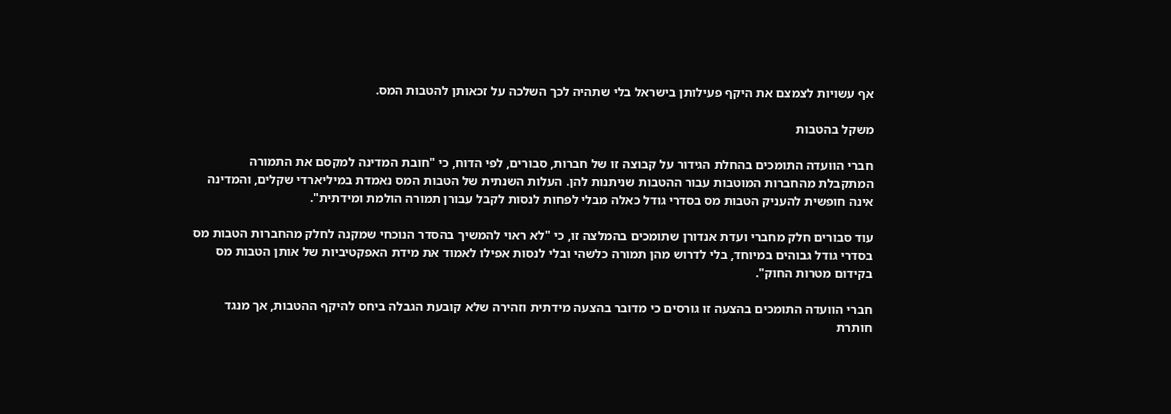אף עשויות לצמצם את היקף פעילותן בישראל בלי שתהיה לכך השלכה על זכאותן להטבות המס.

משקל בהטבות

חברי הוועדה התומכים בהחלת הגידור על קבוצה זו של חברות, סבורים, לפי הדוח, כי "חובת המדינה למקסם את התמורה המתקבלת מהחברות המוטבות עבור ההטבות שניתנות להן. העלות השנתית של הטבות המס נאמדת במיליארדי שקלים, והמדינה אינה חופשית להעניק הטבות מס בסדרי גודל כאלה מבלי לפחות לנסות לקבל עבורן תמורה הולמת ומידתית".

עוד סבורים חלק מחברי ועדת אנדורן שתומכים בהמלצה זו, כי "לא ראוי להמשיך בהסדר הנוכחי שמקנה לחלק מהחברות הטבות מס בסדרי גודל גבוהים במיוחד, בלי לדרוש מהן תמורה כלשהי ובלי לנסות אפילו לאמוד את מידת האפקטיביות של אותן הטבות מס בקידום מטרות החוק".

חברי הוועדה התומכים בהצעה זו גורסים כי מדובר בהצעה מידתית וזהירה שלא קובעת הגבלה ביחס להיקף ההטבות, אך מנגד חותרת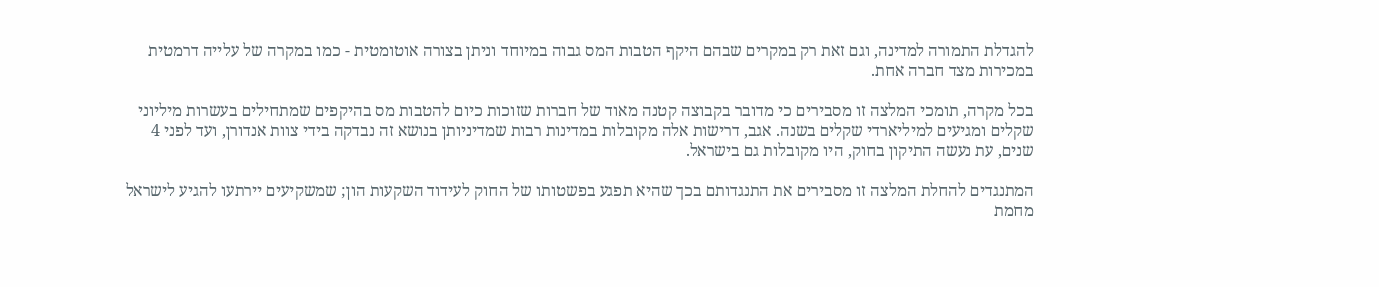להגדלת התמורה למדינה, וגם זאת רק במקרים שבהם היקף הטבות המס גבוה במיוחד וניתן בצורה אוטומטית - כמו במקרה של עלייה דרמטית במכירות מצד חברה אחת.

בכל מקרה, תומכי המלצה זו מסבירים כי מדובר בקבוצה קטנה מאוד של חברות שזוכות כיום להטבות מס בהיקפים שמתחילים בעשרות מיליוני שקלים ומגיעים למיליארדי שקלים בשנה. אגב, דרישות אלה מקובלות במדינות רבות שמדיניותן בנושא זה נבדקה בידי צוות אנדורן, ועד לפני 4 שנים, עת נעשה התיקון בחוק, היו מקובלות גם בישראל.

המתנגדים להחלת המלצה זו מסבירים את התנגדותם בכך שהיא תפגע בפשטותו של החוק לעידוד השקעות הון; שמשקיעים יירתעו להגיע לישראל מחמת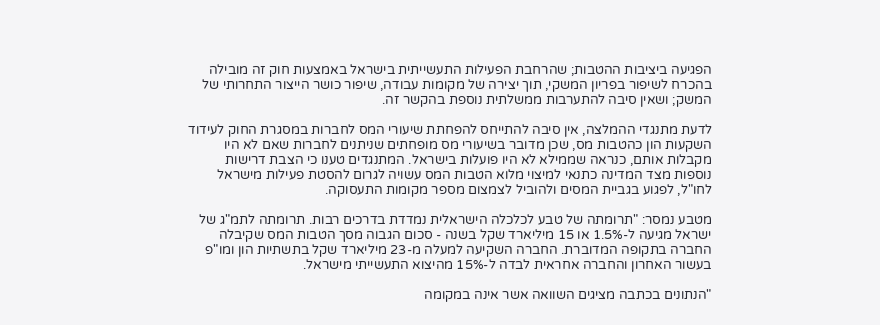הפגיעה ביציבות ההטבות; שהרחבת הפעילות התעשייתית בישראל באמצעות חוק זה מובילה בהכרח לשיפור בפריון המשקי, תוך יצירה של מקומות עבודה, שיפור כושר הייצור התחרותי של המשק; ושאין סיבה להתערבות ממשלתית נוספת בהקשר זה.

לדעת מתנגדי ההמלצה, אין סיבה להתייחס להפחתת שיעורי המס לחברות במסגרת החוק לעידוד השקעות הון כהטבות מס, שכן מדובר בשיעורי מס מופחתים שניתנים לחברות שאם לא היו מקבלות אותם, כנראה שממילא לא היו פועלות בישראל. המתנגדים טענו כי הצבת דרישות נוספות מצד המדינה כתנאי למיצוי מלוא הטבות המס עשויה לגרום להסטת פעילות מישראל לחו"ל, לפגוע בגביית המסים ולהוביל לצמצום מספר מקומות התעסוקה.

מטבע נמסר: "תרומתה של טבע לכלכלה הישראלית נמדדת בדרכים רבות. תרומתה לתמ"ג של ישראל מגיעה ל-1.5% או 15 מיליארד שקל בשנה - סכום הגבוה מסך הטבות המס שקיבלה החברה בתקופה המדוברת. החברה השקיעה למעלה מ-23 מיליארד שקל בתשתיות הון ומו"פ בעשור האחרון והחברה אחראית לבדה ל-15% מהיצוא התעשייתי מישראל.

"הנתונים בכתבה מציגים השוואה אשר אינה במקומה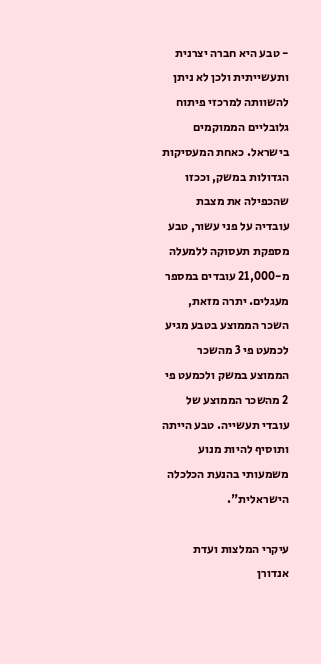- טבע היא חברה יצרנית ותעשייתית ולכן לא ניתן להשוותה למרכזי פיתוח גלובליים הממוקמים בישראל. כאחת המעסיקות הגדולות במשק, וככזו שהכפילה את מצבת עובדיה על פני עשור, טבע מספקת תעסוקה ללמעלה מ-21,000 עובדים במספר מעגלים. יתרה מזאת, השכר הממוצע בטבע מגיע לכמעט פי 3 מהשכר הממוצע במשק ולכמעט פי 2 מהשכר הממוצע של עובדי תעשייה. טבע הייתה ותוסיף להיות מנוע משמעותי בהנעת הכלכלה הישראלית".

עיקרי המלצות ועדת אנדורן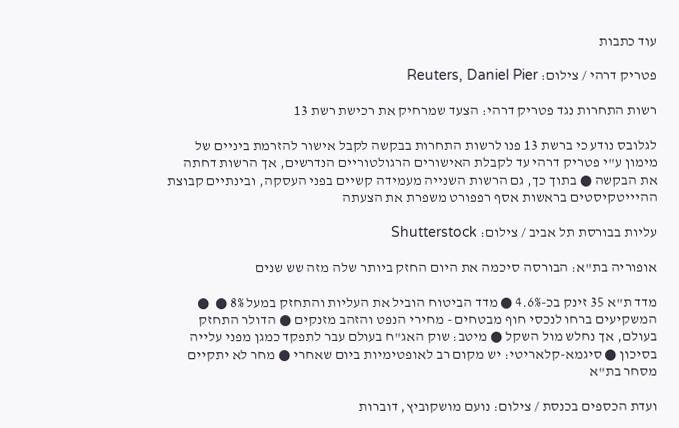עוד כתבות

פטריק דרהי / צילום: Reuters, Daniel Pier

רשות התחרות נגד פטריק דרהי: הצעד שמרחיק את רכישת רשת 13

לגלובס נודע כי ברשת 13 פנו לרשות התחרות בבקשה לקבל אישור להזרמת ביניים של מימון ע"י פטריק דרהי עד לקבלת האישורים הרגולטוריים הנדרשים, אך הרשות דחתה את הבקשה ● בתוך כך, גם הרשות השנייה מעמידה קשיים בפני העסקה, ובינתיים קבוצת ההיייטקיסטים בראשות אסף רפפורט משפרת את הצעתה

עליות בבורסת תל אביב / צילום: Shutterstock

אופוריה בת"א: הבורסה סיכמה את היום החזק ביותר שלה מזה שש שנים

מדד ת"א 35 זינק בכ-4.6% ● מדד הביטוח הוביל את העליות והתחזק במעל 8% ●  ● המשקיעים ברחו לנכסי חוף מבטחים - מחירי הנפט והזהב מזנקים ● הדולר התחזק בעולם, אך נחלש מול השקל ● מיטב: שוק האג"ח בעולם עבר לתפקד כמגן מפני עלייה בסיכון ● סיגמא-קלאריטי: יש מקום רב לאופטימיות ביום שאחרי ● מחר לא יתקיים מסחר בת"א

ועדת הכספים בכנסת / צילום: נועם מושקוביץ, דוברות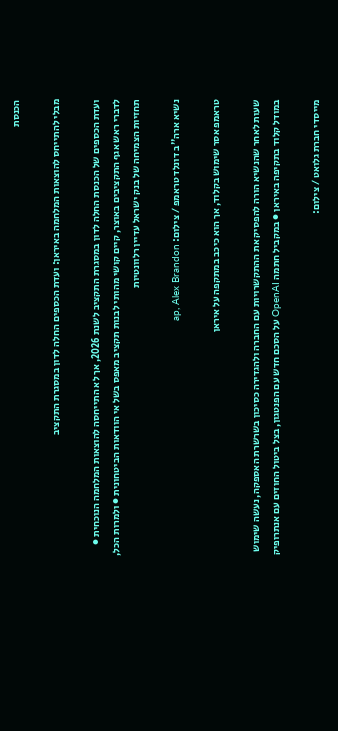הכנסת

מבלי להתייחס להוצאות המלחמה באיראן: ועדת הכספים החלה לדון במסגרת התקציב

ועדת הכספים של הכנסת החלה לדון במסגרת התקציב לשנת 2026, אך לא התייחסה להוצאות המלחמה הנוכחית ● לדברי ראש אגף התקציבים באוצר, קיים קושי מהותי לבנות תקציב מאפס בשל אי הוודאות הביטחונית ● ולמרות הכל, תחזיות הצמיחה של בנק ישראל עדיין רלוונטיות

נשיא ארה''ב דונלד טראמפ / צילום: ap, Alex Brandon

טראמפ אסר שימוש בקלוד, אך הוא כיכב במתקפה על איראן

שעות לאחר שהנשיא הורה להפסיק את ההתקשרויות עם החברה ולהגדירה כסיכון בשרשרת האספקה, נעשה שימוש במודל קלוד בתקיפה באיראן ● במקביל חתמה OpenAI על הסכם חדש עם הפנטגון, בצל ביטול החוזים עם אנתרופיק

מייסדי חברת גלואט / צילום: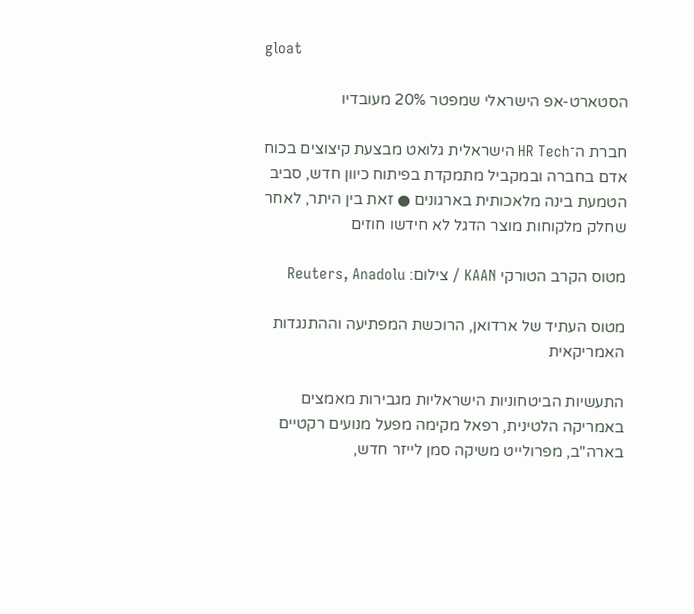gloat

הסטארט-אפ הישראלי שמפטר 20% מעובדיו

חברת ה־HR Tech הישראלית גלואט מבצעת קיצוצים בכוח אדם בחברה ובמקביל מתמקדת בפיתוח כיוון חדש, סביב הטמעת בינה מלאכותית בארגונים ● זאת בין היתר, לאחר שחלק מלקוחות מוצר הדגל לא חידשו חוזים

מטוס הקרב הטורקי KAAN / צילום: Reuters, Anadolu

מטוס העתיד של ארדואן, הרוכשת המפתיעה וההתנגדות האמריקאית

התעשיות הביטחוניות הישראליות מגבירות מאמצים באמריקה הלטינית, רפאל מקימה מפעל מנועים רקטיים בארה"ב, מפרולייט משיקה סמן לייזר חדש,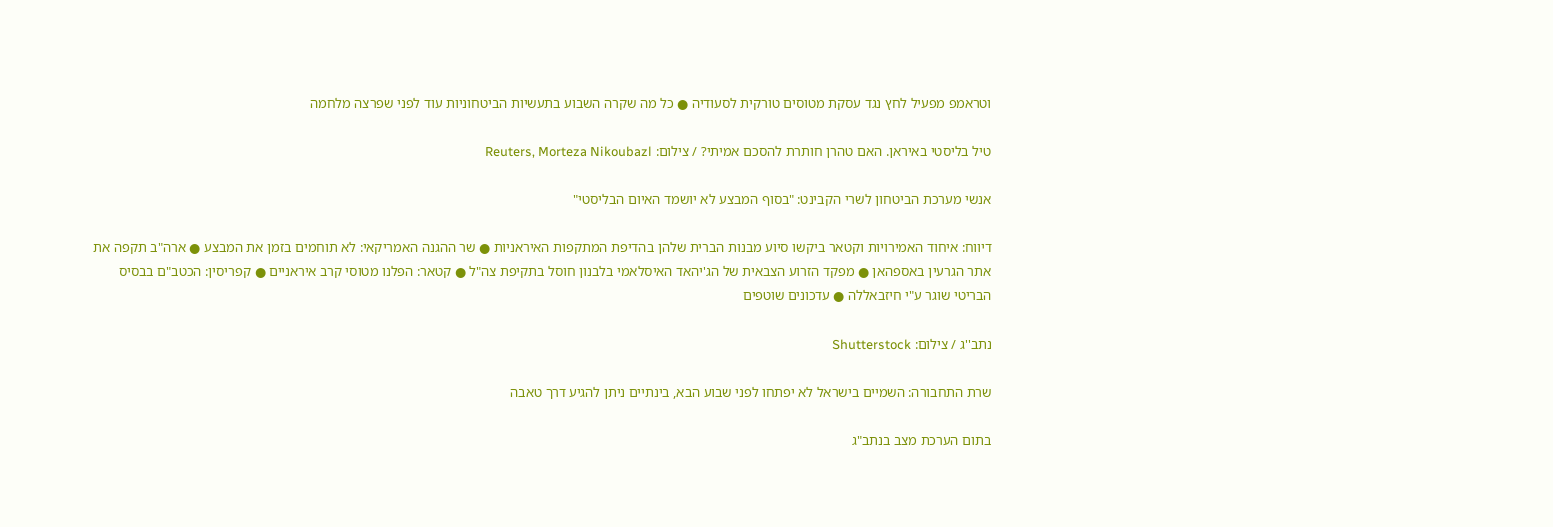וטראמפ מפעיל לחץ נגד עסקת מטוסים טורקית לסעודיה ● כל מה שקרה השבוע בתעשיות הביטחוניות עוד לפני שפרצה מלחמה

טיל בליסטי באיראן. האם טהרן חותרת להסכם אמיתי? / צילום: Reuters, Morteza Nikoubazl

אנשי מערכת הביטחון לשרי הקבינט: "בסוף המבצע לא יושמד האיום הבליסטי"

דיווח: איחוד האמירויות וקטאר ביקשו סיוע מבנות הברית שלהן בהדיפת המתקפות האיראניות ● שר ההגנה האמריקאי: לא תוחמים בזמן את המבצע ● ארה"ב תקפה את אתר הגרעין באספהאן ● מפקד הזרוע הצבאית של הג'יהאד האיסלאמי בלבנון חוסל בתקיפת צה"ל ● קטאר: הפלנו מטוסי קרב איראניים ● קפריסין: הכטב"ם בבסיס הבריטי שוגר ע"י חיזבאללה ● עדכונים שוטפים

נתב''ג / צילום: Shutterstock

שרת התחבורה: השמיים בישראל לא יפתחו לפני שבוע הבא, בינתיים ניתן להגיע דרך טאבה

בתום הערכת מצב בנתב"ג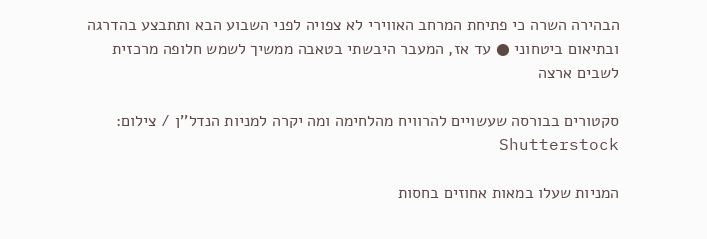הבהירה השרה כי פתיחת המרחב האווירי לא צפויה לפני השבוע הבא ותתבצע בהדרגה ובתיאום ביטחוני ● עד אז, המעבר היבשתי בטאבה ממשיך לשמש חלופה מרכזית לשבים ארצה

סקטורים בבורסה שעשויים להרוויח מהלחימה ומה יקרה למניות הנדל''ן / צילום: Shutterstock

המניות שעלו במאות אחוזים בחסות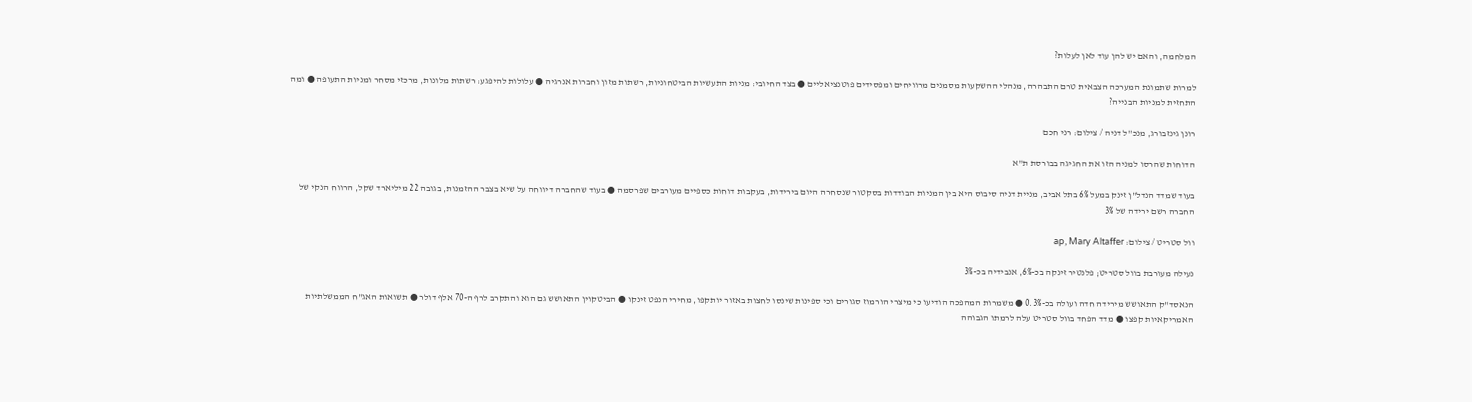המלחמה, והאם יש להן עוד לאן לעלות?

למרות שתמונת המערכה הצבאית טרם התבהרה, מנהלי ההשקעות מסמנים מרוויחים ומפסידים פוטנציאליים ● בצד החיובי: מניות התעשיות הביטחוניות, רשתות מזון וחברות אנרגיה ● עלולות להיפגע: רשתות מלונות, מרכזי מסחר ומניות התעופה ● ומה התחזית למניות הבנייה?

רונן גינזבורג, מנכ''ל דניה / צילום: רני חכם

הדוחות שהרסו למניה הזו את החגיגה בבורסת ת"א

בעוד שמדד הנדל"ן זינק במעל 6% בתל אביב, מניית דניה סיבוס היא בין המניות הבודדות בסקטור שנסחרה היום בירידות, בעקבות דוחות כספיים מעורבים שפרסמה ● בעוד שהחברה דיווחה על שיא בצבר ההזמנות, בגובה 22 מיליארד שקל, הרווח הנקי של החברה רשם ירידה של 3%

וול סטריט / צילום: ap, Mary Altaffer

נעילה מעורבת בוול סטריט; פלנטיר זינקה בכ-6%, אנבידיה בכ-3%

הנאסד"ק התאושש מירידה חדה ועולה בכ-0.3% ● משמרות המהפכה הודיעו כי מיצרי הורמוז סגורים וכי ספינות שינסו לחצות באזור יותקפו, מחירי הנפט זינקו ● הביטקוין התאושש גם הוא והתקרב לרף ה-70 אלף דולר ● תשואות האג"ח הממשלתיות האמריקאיות קפצו ● מדד הפחד בוול סטריט עלה לרמתו הגבוהה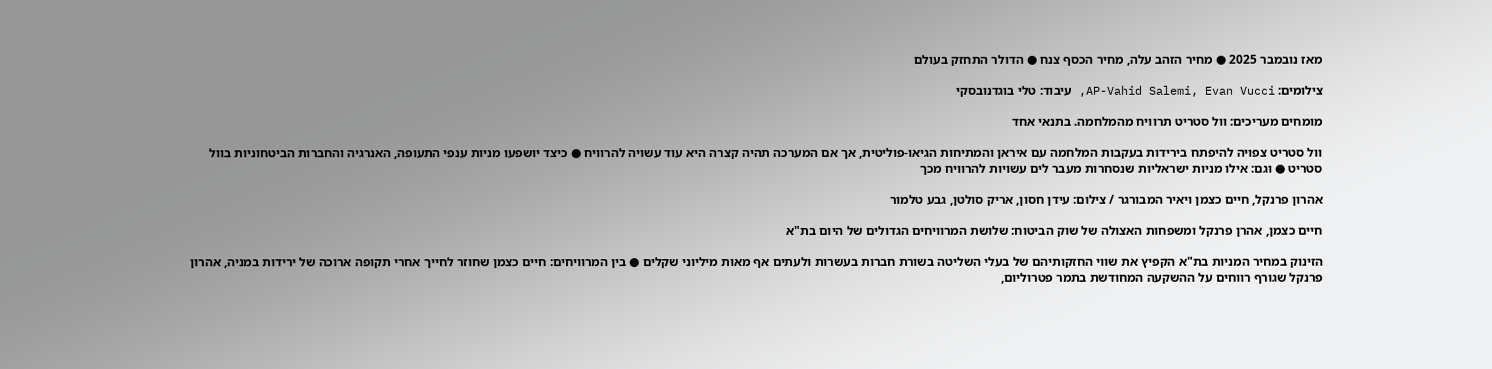מאז נובמבר 2025 ● מחיר הזהב עלה, מחיר הכסף צנח ● הדולר התחזק בעולם

צילומים: AP-Vahid Salemi, Evan Vucci, עיבוד: טלי בוגדנובסקי

מומחים מעריכים: וול סטריט תרוויח מהמלחמה. בתנאי אחד

וול סטריט צפויה להיפתח בירידות בעקבות המלחמה עם איראן והמתיחות הגיאו-פוליטית, אך אם המערכה תהיה קצרה היא עוד עשויה להרוויח ● כיצד יושפעו מניות ענפי התעופה, האנרגיה והחברות הביטחוניות בוול סטריט ● וגם: אילו מניות ישראליות שנסחרות מעבר לים עשויות להרוויח מכך

אהרון פרנקל, חיים כצמן ויאיר המבורגר / צילום: עידן חסון, אריק סולטן, גבע טלמור

חיים כצמן, אהרן פרנקל ומשפחות האצולה של שוק הביטוח: שלושת המרוויחים הגדולים של היום בת"א

הזינוק במחיר המניות בת"א הקפיץ את שווי החזקותיהם של בעלי השליטה בשורת חברות בעשרות ולעתים אף מאות מיליוני שקלים ● בין המרוויחים: חיים כצמן שחוזר לחייך אחרי תקופה ארוכה של ירידות במניה, אהרון פרנקל שגורף רווחים על ההשקעה המחודשת בתמר פטרוליום,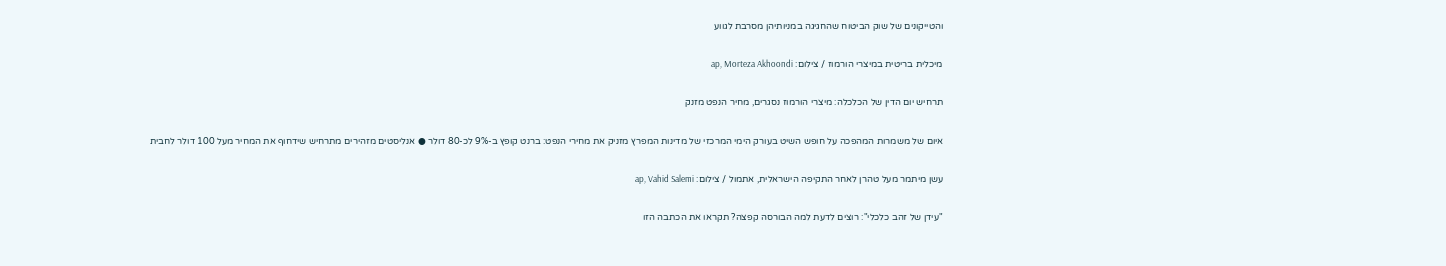והטייקונים של שוק הביטוח שהחגיגה במניותיהן מסרבת לגווע

מיכלית בריטית במיצרי הורמוז / צילום: ap, Morteza Akhoondi

תרחיש יום הדין של הכלכלה: מיצרי הורמוז נסגרים, מחיר הנפט מזנק

איום של משמרות המהפכה על חופש השיט בעורק הימי המרכזי של מדינות המפרץ מזניק את מחירי הנפט: ברנט קופץ ב-9% לכ-80 דולר ● אנליסטים מזהירים מתרחיש שידחוף את המחיר מעל 100 דולר לחבית

עשן מיתמר מעל טהרן לאחר התקיפה הישראלית, אתמול / צילום: ap, Vahid Salemi

"עידן של זהב כלכלי": רוצים לדעת למה הבורסה קפצה? תקראו את הכתבה הזו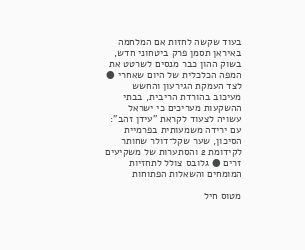בעוד שקשה לחזות אם המלחמה באיראן תסמן פרק ביטחוני חדש, בשוק ההון כבר מנסים לשרטט את המפה הכלכלית של היום שאחרי ● לצד העמקת הגירעון והחשש מעיכוב בהורדת הריבית, בבתי ההשקעות מעריכים כי ישראל עשויה לצעוד לקראת "עידן זהב": עם ירידה משמעותית בפרמיית הסיכון, שער שקל־דולר שחותר לקידומת 2 והסתערות של משקיעים זרים ● גלובס צולל לתחזיות המומחים והשאלות הפתוחות

מטוס חיל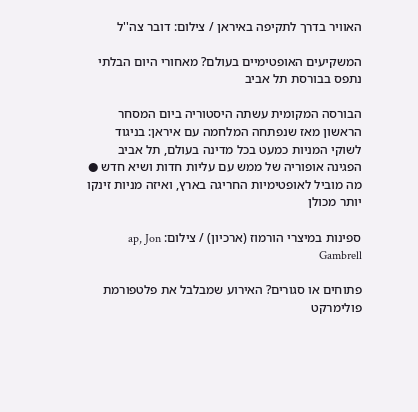האוויר בדרך לתקיפה באיראן / צילום: דובר צה''ל

המשקיעים האופטימיים בעולם? מאחורי היום הבלתי נתפס בבורסת תל אביב

הבורסה המקומית עשתה היסטוריה ביום המסחר הראשון מאז שנפתחה המלחמה עם איראן: בניגוד לשוקי המניות כמעט בכל מדינה בעולם, תל אביב הפגינה אופוריה של ממש עם עליות חדות ושיא חדש ● מה מוביל לאופטימיות החריגה בארץ, ואיזה מניות זינקו יותר מכולן

ספינות במיצרי הורמוז (ארכיון) / צילום: ap, Jon Gambrell

פתוחים או סגורים? האירוע שמבלבל את פלטפורמת פולימרקט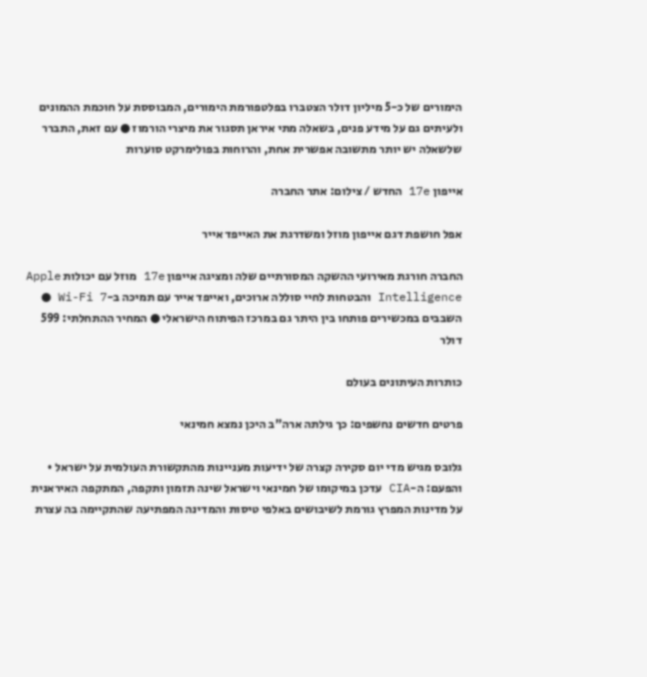הימורים של כ-5 מיליון דולר הצטברו בפלטפורמת הימורים, המבוססת על חוכמת ההמונים ולעיתים גם על מידע פנים, בשאלה מתי איראן תסגור את מיצרי הורמוז ● עם זאת, התברר שלשאלה יש יותר מתשובה אפשרית אחת, והרוחות בפולימרקט סוערות

אייפון 17e החדש / צילום: אתר החברה

אפל חושפת דגם אייפון מוזל ומשדרגת את האייפד אייר

החברה חורגת מאירועי ההשקה המסורתיים שלה ומציגה אייפון 17e מוזל עם יכולות Apple Intelligence והבטחות לחיי סוללה ארוכים, ואייפד אייר עם תמיכה ב-Wi-Fi 7 ● השבבים במכשירים פותחו בין היתר גם במרכז הפיתוח הישראלי ● המחיר ההתחלתי: 599 דולר

כותרות העיתונים בעולם

פרטים חדשים נחשפים: כך גילתה ארה"ב היכן נמצא חמינאי

גלובס מגיש מדי יום סקירה קצרה של ידיעות מעניינות מהתקשורת העולמית על ישראל • והפעם: ה-CIA עדכן במיקומו של חמינאי וישראל שינה תזמון ותקפה, המתקפה האיראנית על מדינות המפרץ גורמת לשיבושים באלפי טיסות והמדינה המפתיעה שהתקיימה בה עצרת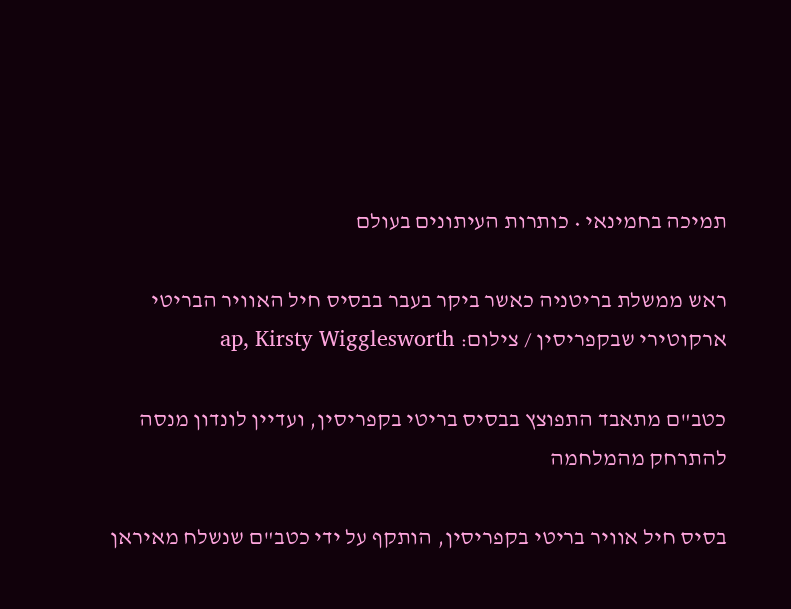תמיכה בחמינאי • כותרות העיתונים בעולם

ראש ממשלת בריטניה כאשר ביקר בעבר בבסיס חיל האוויר הבריטי ארקוטירי שבקפריסין / צילום: ap, Kirsty Wigglesworth

כטב"ם מתאבד התפוצץ בבסיס בריטי בקפריסין, ועדיין לונדון מנסה להתרחק מהמלחמה

בסיס חיל אוויר בריטי בקפריסין, הותקף על ידי כטב"ם שנשלח מאיראן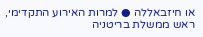או חיזבאללה ● למרות האירוע התקדימי, ראש ממשלת בריטניה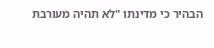הבהיר כי מדינתו "לא תהיה מעורבת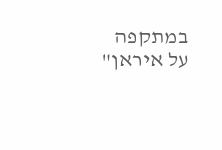במתקפה על איראן"